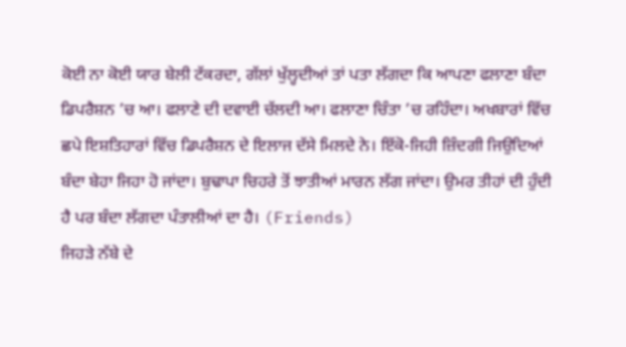ਕੋਈ ਨਾ ਕੋਈ ਯਾਰ ਬੇਲੀ ਟੱਕਰਦਾ, ਗੱਲਾਂ ਖੁੱਲ੍ਹਦੀਆਂ ਤਾਂ ਪਤਾ ਲੱਗਦਾ ਕਿ ਆਪਣਾ ਫਲਾਣਾ ਬੰਦਾ ਡਿਪਰੈਸ਼ਨ ’ਚ ਆ। ਫਲਾਣੇ ਦੀ ਦਵਾਈ ਚੱਲਦੀ ਆ। ਫਲਾਣਾ ਚਿੰਤਾ ’ਚ ਰਹਿੰਦਾ। ਅਖਬਾਰਾਂ ਵਿੱਚ ਛਪੇ ਇਸ਼ਤਿਹਾਰਾਂ ਵਿੱਚ ਡਿਪਰੈਸ਼ਨ ਦੇ ਇਲਾਜ ਦੱਸੇ ਮਿਲਦੇ ਨੇ। ਇੱਕੋ-ਜਿਹੀ ਜ਼ਿੰਦਗੀ ਜਿਉਦਿਆਂ ਬੰਦਾ ਬੇਹਾ ਜਿਹਾ ਹੋ ਜਾਂਦਾ। ਬੁਢਾਪਾ ਚਿਹਰੇ ਤੋਂ ਝਾਤੀਆਂ ਮਾਰਨ ਲੱਗ ਜਾਂਦਾ। ਉਮਰ ਤੀਹਾਂ ਦੀ ਹੁੰਦੀ ਹੈ ਪਰ ਬੰਦਾ ਲੱਗਦਾ ਪੰਤਾਲੀਆਂ ਦਾ ਹੈ। (Friends)
ਜਿਹੜੇ ਨੱਬੇ ਦੇ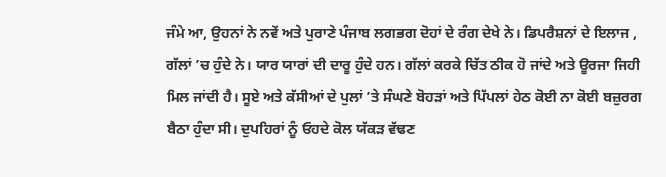ਜੰਮੇ ਆ, ਉਹਨਾਂ ਨੇ ਨਵੇਂ ਅਤੇ ਪੁਰਾਣੇ ਪੰਜਾਬ ਲਗਭਗ ਦੋਹਾਂ ਦੇ ਰੰਗ ਦੇਖੇ ਨੇ। ਡਿਪਰੈਸ਼ਨਾਂ ਦੇ ਇਲਾਜ , ਗੱਲਾਂ ’ਚ ਹੁੰਦੇ ਨੇ। ਯਾਰ ਯਾਰਾਂ ਦੀ ਦਾਰੂ ਹੁੰਦੇ ਹਨ। ਗੱਲਾਂ ਕਰਕੇ ਚਿੱਤ ਠੀਕ ਹੋ ਜਾਂਦੇ ਅਤੇ ਊਰਜਾ ਜਿਹੀ ਮਿਲ ਜਾਂਦੀ ਹੈ। ਸੂਏ ਅਤੇ ਕੱਸੀਆਂ ਦੇ ਪੁਲਾਂ ’ਤੇ ਸੰਘਣੇ ਬੋਹੜਾਂ ਅਤੇ ਪਿੱਪਲਾਂ ਹੇਠ ਕੋਈ ਨਾ ਕੋਈ ਬਜ਼ੁਰਗ ਬੈਠਾ ਹੁੰਦਾ ਸੀ। ਦੁਪਹਿਰਾਂ ਨੂੰ ਓਹਦੇ ਕੋਲ ਯੱਕੜ ਵੱਢਣ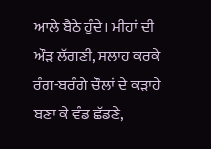ਆਲੇ ਬੈਠੇ ਹੁੰਦੇ। ਮੀਹਾਂ ਦੀ ਔੜ ਲੱਗਣੀ, ਸਲਾਹ ਕਰਕੇ ਰੰਗ-ਬਰੰਗੇ ਚੌਲਾਂ ਦੇ ਕੜਾਹੇ ਬਣਾ ਕੇ ਵੰਡ ਛੱਡਣੇ,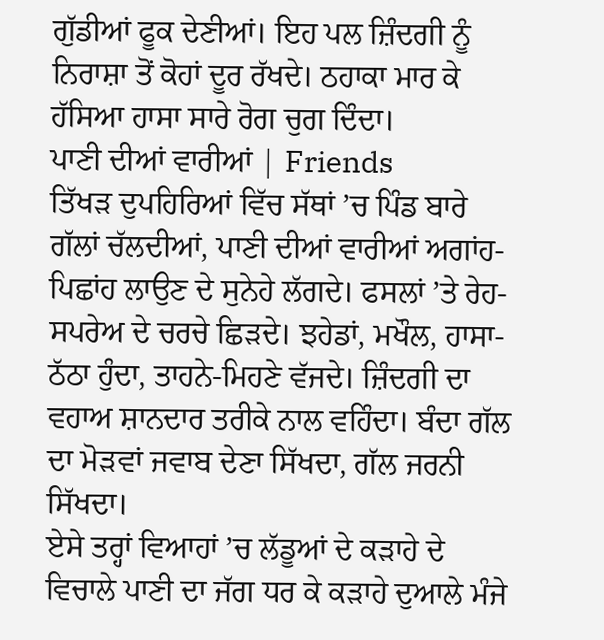ਗੁੱਡੀਆਂ ਫੂਕ ਦੇਣੀਆਂ। ਇਹ ਪਲ ਜ਼ਿੰਦਗੀ ਨੂੰ ਨਿਰਾਸ਼ਾ ਤੋਂ ਕੋਹਾਂ ਦੂਰ ਰੱਖਦੇ। ਠਹਾਕਾ ਮਾਰ ਕੇ ਹੱਸਿਆ ਹਾਸਾ ਸਾਰੇ ਰੋਗ ਚੁਗ ਦਿੰਦਾ।
ਪਾਣੀ ਦੀਆਂ ਵਾਰੀਆਂ | Friends
ਤਿੱਖੜ ਦੁਪਹਿਰਿਆਂ ਵਿੱਚ ਸੱਥਾਂ ’ਚ ਪਿੰਡ ਬਾਰੇ ਗੱਲਾਂ ਚੱਲਦੀਆਂ, ਪਾਣੀ ਦੀਆਂ ਵਾਰੀਆਂ ਅਗਾਂਹ-ਪਿਛਾਂਹ ਲਾਉਣ ਦੇ ਸੁਨੇਹੇ ਲੱਗਦੇ। ਫਸਲਾਂ ’ਤੇ ਰੇਹ-ਸਪਰੇਅ ਦੇ ਚਰਚੇ ਛਿੜਦੇ। ਝਹੇਡਾਂ, ਮਖੌਲ, ਹਾਸਾ-ਠੱਠਾ ਹੁੰਦਾ, ਤਾਹਨੇ-ਮਿਹਣੇ ਵੱਜਦੇ। ਜ਼ਿੰਦਗੀ ਦਾ ਵਹਾਅ ਸ਼ਾਨਦਾਰ ਤਰੀਕੇ ਨਾਲ ਵਹਿੰਦਾ। ਬੰਦਾ ਗੱਲ ਦਾ ਮੋੜਵਾਂ ਜਵਾਬ ਦੇਣਾ ਸਿੱਖਦਾ, ਗੱਲ ਜਰਨੀ ਸਿੱਖਦਾ।
ਏਸੇ ਤਰ੍ਹਾਂ ਵਿਆਹਾਂ ’ਚ ਲੱਡੂਆਂ ਦੇ ਕੜਾਹੇ ਦੇ ਵਿਚਾਲੇ ਪਾਣੀ ਦਾ ਜੱਗ ਧਰ ਕੇ ਕੜਾਹੇ ਦੁਆਲੇ ਮੰਜੇ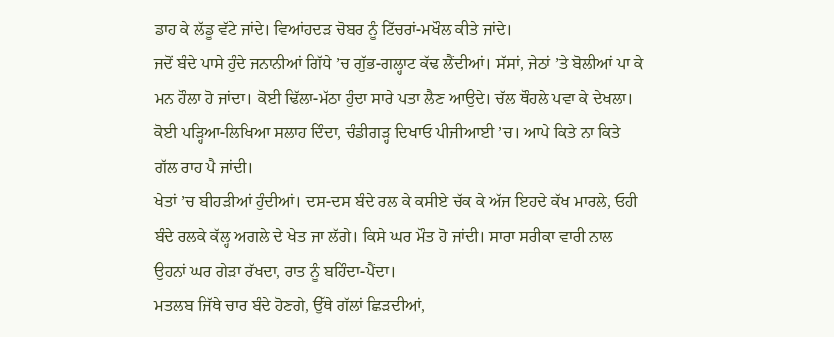ਡਾਹ ਕੇ ਲੱਡੂ ਵੱਟੇ ਜਾਂਦੇ। ਵਿਆਂਹਦੜ ਚੋਬਰ ਨੂੰ ਟਿੱਚਰਾਂ-ਮਖੌਲ ਕੀਤੇ ਜਾਂਦੇ।
ਜਦੋਂ ਬੰਦੇ ਪਾਸੇ ਹੁੰਦੇ ਜਨਾਨੀਆਂ ਗਿੱਧੇ ’ਚ ਗੁੱਭ-ਗਲ੍ਹਾਟ ਕੱਢ ਲੈਂਦੀਆਂ। ਸੱਸਾਂ, ਜੇਠਾਂ ’ਤੇ ਬੋਲੀਆਂ ਪਾ ਕੇ ਮਨ ਹੌਲਾ ਹੋ ਜਾਂਦਾ। ਕੋਈ ਢਿੱਲਾ-ਮੱਠਾ ਹੁੰਦਾ ਸਾਰੇ ਪਤਾ ਲੈਣ ਆਉਦੇ। ਚੱਲ ਥੌਹਲੇ ਪਵਾ ਕੇ ਦੇਖਲਾ। ਕੋਈ ਪੜ੍ਹਿਆ-ਲਿਖਿਆ ਸਲਾਹ ਦਿੰਦਾ, ਚੰਡੀਗੜ੍ਹ ਦਿਖਾਓ ਪੀਜੀਆਈ ’ਚ। ਆਪੇ ਕਿਤੇ ਨਾ ਕਿਤੇ ਗੱਲ ਰਾਹ ਪੈ ਜਾਂਦੀ।
ਖੇਤਾਂ ’ਚ ਬੀਹੜੀਆਂ ਹੁੰਦੀਆਂ। ਦਸ-ਦਸ ਬੰਦੇ ਰਲ ਕੇ ਕਸੀਏ ਚੱਕ ਕੇ ਅੱਜ ਇਹਦੇ ਕੱਖ ਮਾਰਲੇ, ਓਹੀ ਬੰਦੇ ਰਲਕੇ ਕੱਲ੍ਹ ਅਗਲੇ ਦੇ ਖੇਤ ਜਾ ਲੱਗੇ। ਕਿਸੇ ਘਰ ਮੌਤ ਹੋ ਜਾਂਦੀ। ਸਾਰਾ ਸਰੀਕਾ ਵਾਰੀ ਨਾਲ ਉਹਨਾਂ ਘਰ ਗੇੜਾ ਰੱਖਦਾ, ਰਾਤ ਨੂੰ ਬਹਿੰਦਾ-ਪੈਂਦਾ।
ਮਤਲਬ ਜਿੱਥੇ ਚਾਰ ਬੰਦੇ ਹੋਣਗੇ, ਉੱਥੇ ਗੱਲਾਂ ਛਿੜਦੀਆਂ,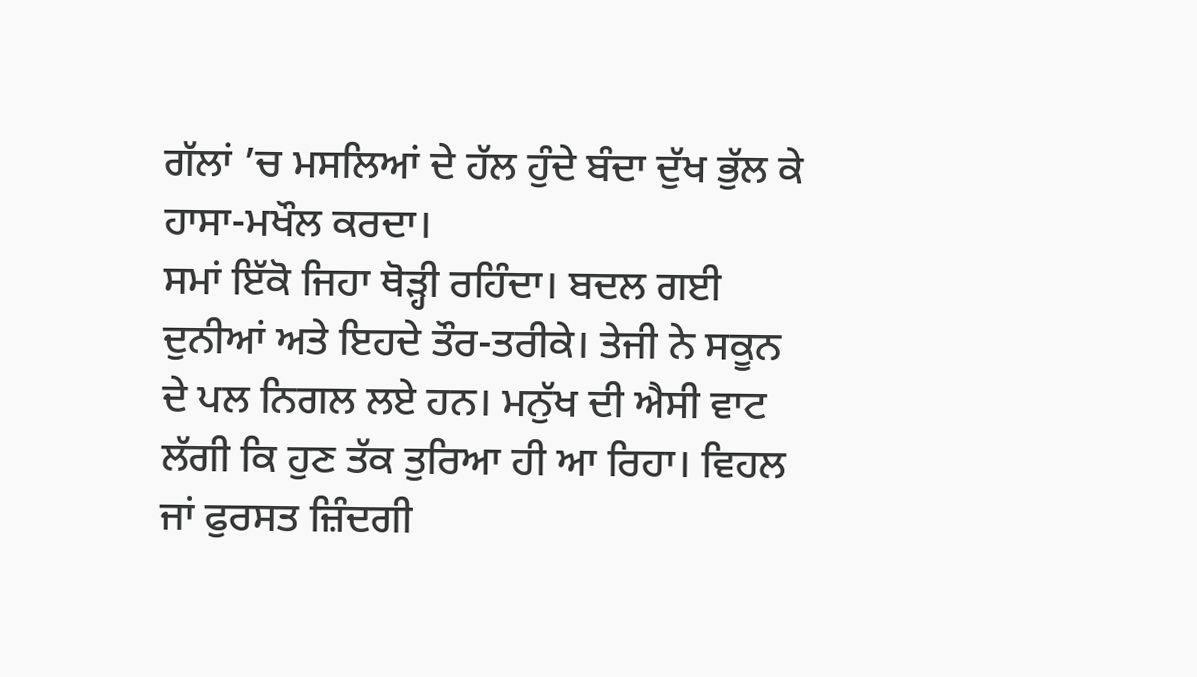ਗੱਲਾਂ ’ਚ ਮਸਲਿਆਂ ਦੇ ਹੱਲ ਹੁੰਦੇ ਬੰਦਾ ਦੁੱਖ ਭੁੱਲ ਕੇ ਹਾਸਾ-ਮਖੌਲ ਕਰਦਾ।
ਸਮਾਂ ਇੱਕੋ ਜਿਹਾ ਥੋੜ੍ਹੀ ਰਹਿੰਦਾ। ਬਦਲ ਗਈ ਦੁਨੀਆਂ ਅਤੇ ਇਹਦੇ ਤੌਰ-ਤਰੀਕੇ। ਤੇਜੀ ਨੇ ਸਕੂਨ ਦੇ ਪਲ ਨਿਗਲ ਲਏ ਹਨ। ਮਨੁੱਖ ਦੀ ਐਸੀ ਵਾਟ ਲੱਗੀ ਕਿ ਹੁਣ ਤੱਕ ਤੁਰਿਆ ਹੀ ਆ ਰਿਹਾ। ਵਿਹਲ ਜਾਂ ਫੁਰਸਤ ਜ਼ਿੰਦਗੀ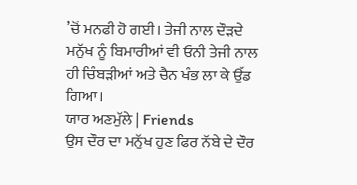’ਚੋਂ ਮਨਫੀ ਹੋ ਗਈ। ਤੇਜੀ ਨਾਲ ਦੌੜਦੇ ਮਨੁੱਖ ਨੂੰ ਬਿਮਾਰੀਆਂ ਵੀ ਓਨੀ ਤੇਜੀ ਨਾਲ ਹੀ ਚਿੰਬੜੀਆਂ ਅਤੇ ਚੈਨ ਖੰਭ ਲਾ ਕੇ ਉੱਡ ਗਿਆ।
ਯਾਰ ਅਣਮੁੱਲੇ | Friends
ਉਸ ਦੌਰ ਦਾ ਮਨੁੱਖ ਹੁਣ ਫਿਰ ਨੱਬੇ ਦੇ ਦੌਰ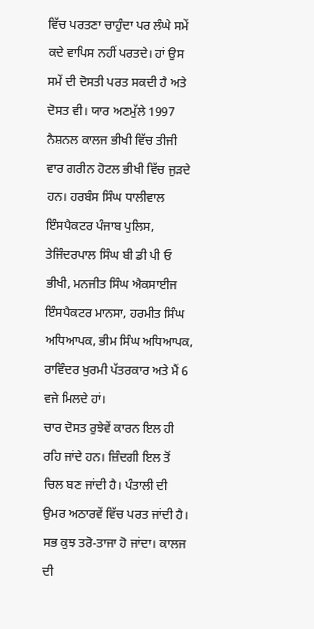ਵਿੱਚ ਪਰਤਣਾ ਚਾਹੁੰਦਾ ਪਰ ਲੰਘੇ ਸਮੇਂ ਕਦੇ ਵਾਪਿਸ ਨਹੀਂ ਪਰਤਦੇ। ਹਾਂ ਉਸ ਸਮੇਂ ਦੀ ਦੋਸਤੀ ਪਰਤ ਸਕਦੀ ਹੈ ਅਤੇ ਦੋਸਤ ਵੀ। ਯਾਰ ਅਣਮੁੱਲੇ 1997 ਨੈਸ਼ਨਲ ਕਾਲਜ ਭੀਖੀ ਵਿੱਚ ਤੀਜੀ ਵਾਰ ਗਰੀਨ ਹੋਟਲ ਭੀਖੀ ਵਿੱਚ ਜੁੜਦੇ ਹਨ। ਹਰਬੰਸ ਸਿੰਘ ਧਾਲੀਵਾਲ ਇੰਸਪੈਕਟਰ ਪੰਜਾਬ ਪੁਲਿਸ, ਤੇਜਿੰਦਰਪਾਲ ਸਿੰਘ ਬੀ ਡੀ ਪੀ ਓ ਭੀਖੀ, ਮਨਜੀਤ ਸਿੰਘ ਐਕਸਾਈਜ ਇੰਸਪੈਕਟਰ ਮਾਨਸਾ, ਹਰਮੀਤ ਸਿੰਘ ਅਧਿਆਪਕ, ਭੀਮ ਸਿੰਘ ਅਧਿਆਪਕ, ਰਾਵਿੰਦਰ ਖੁਰਮੀ ਪੱਤਰਕਾਰ ਅਤੇ ਮੈਂ 6 ਵਜੇ ਮਿਲਦੇ ਹਾਂ।
ਚਾਰ ਦੋਸਤ ਰੁਝੇਵੇਂ ਕਾਰਨ ਇਲ ਹੀ ਰਹਿ ਜਾਂਦੇ ਹਨ। ਜ਼ਿੰਦਗੀ ਇਲ ਤੋਂ ਚਿਲ ਬਣ ਜਾਂਦੀ ਹੈ। ਪੰਤਾਲੀ ਦੀ ਉਮਰ ਅਠਾਰਵੇਂ ਵਿੱਚ ਪਰਤ ਜਾਂਦੀ ਹੈ। ਸਭ ਕੁਝ ਤਰੋ-ਤਾਜਾ ਹੋ ਜਾਂਦਾ। ਕਾਲਜ ਦੀ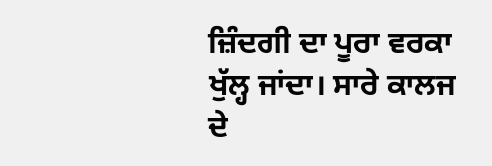ਜ਼ਿੰਦਗੀ ਦਾ ਪੂਰਾ ਵਰਕਾ ਖੁੱਲ੍ਹ ਜਾਂਦਾ। ਸਾਰੇ ਕਾਲਜ ਦੇ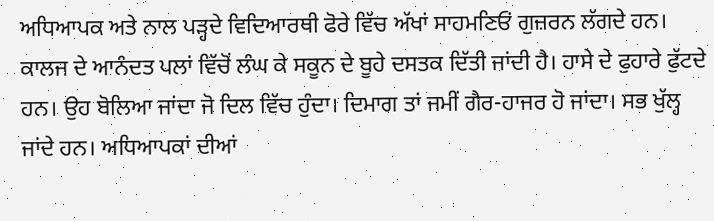ਅਧਿਆਪਕ ਅਤੇ ਨਾਲ ਪੜ੍ਹਦੇ ਵਿਦਿਆਰਥੀ ਫੋਰੇ ਵਿੱਚ ਅੱਖਾਂ ਸਾਹਮਣਿਓਂ ਗੁਜ਼ਰਨ ਲੱਗਦੇ ਹਨ। ਕਾਲਜ ਦੇ ਆਨੰਦਤ ਪਲਾਂ ਵਿੱਚੋਂ ਲੰਘ ਕੇ ਸਕੂਨ ਦੇ ਬੂਹੇ ਦਸਤਕ ਦਿੱਤੀ ਜਾਂਦੀ ਹੈ। ਹਾਸੇ ਦੇ ਫੁਹਾਰੇ ਫੁੱਟਦੇ ਹਨ। ਉਹ ਬੋਲਿਆ ਜਾਂਦਾ ਜੋ ਦਿਲ ਵਿੱਚ ਹੁੰਦਾ। ਦਿਮਾਗ ਤਾਂ ਜਮੀਂ ਗੈਰ-ਹਾਜਰ ਹੋ ਜਾਂਦਾ। ਸਭ ਖੁੱਲ੍ਹ ਜਾਂਦੇ ਹਨ। ਅਧਿਆਪਕਾਂ ਦੀਆਂ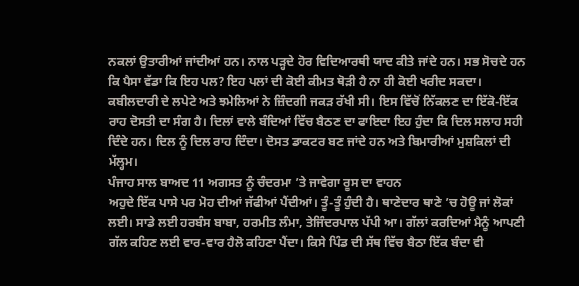ਨਕਲਾਂ ਉਤਾਰੀਆਂ ਜਾਂਦੀਆਂ ਹਨ। ਨਾਲ ਪੜ੍ਹਦੇ ਹੋਰ ਵਿਦਿਆਰਥੀ ਯਾਦ ਕੀਤੇ ਜਾਂਦੇ ਹਨ। ਸਭ ਸੋਚਦੇ ਹਨ ਕਿ ਪੈਸਾ ਵੱਡਾ ਕਿ ਇਹ ਪਲ? ਇਹ ਪਲਾਂ ਦੀ ਕੋਈ ਕੀਮਤ ਥੋੜੀ ਹੈ ਨਾ ਹੀ ਕੋਈ ਖਰੀਦ ਸਕਦਾ।
ਕਬੀਲਦਾਰੀ ਦੇ ਲਪੇਟੇ ਅਤੇ ਝਮੇਲਿਆਂ ਨੇ ਜ਼ਿੰਦਗੀ ਜਕੜ ਰੱਖੀ ਸੀ। ਇਸ ਵਿੱਚੋਂ ਨਿੱਕਲਣ ਦਾ ਇੱਕੋ-ਇੱਕ ਰਾਹ ਦੋਸਤੀ ਦਾ ਸੰਗ ਹੈ। ਦਿਲਾਂ ਵਾਲੇ ਬੰਦਿਆਂ ਵਿੱਚ ਬੈਠਣ ਦਾ ਫਾਇਦਾ ਇਹ ਹੁੰਦਾ ਕਿ ਦਿਲ ਸਲਾਹ ਸਹੀ ਦਿੰਦੇ ਹਨ। ਦਿਲ ਨੂੰ ਦਿਲ ਰਾਹ ਦਿੰਦਾ। ਦੋਸਤ ਡਾਕਟਰ ਬਣ ਜਾਂਦੇ ਹਨ ਅਤੇ ਬਿਮਾਰੀਆਂ ਮੁਸ਼ਕਿਲਾਂ ਦੀ ਮੱਲ੍ਹਮ।
ਪੰਜਾਹ ਸਾਲ ਬਾਅਦ 11 ਅਗਸਤ ਨੂੰ ਚੰਦਰਮਾ ’ਤੇ ਜਾਵੇਗਾ ਰੂਸ ਦਾ ਵਾਹਨ
ਅਹੁਦੇ ਇੱਕ ਪਾਸੇ ਪਰ ਮੋਹ ਦੀਆਂ ਜੱਫੀਆਂ ਪੈਂਦੀਆਂ। ਤੂੰ-ਤੂੰ ਹੁੰਦੀ ਹੈ। ਥਾਣੇਦਾਰ ਥਾਣੇ ’ਚ ਹੋਊ ਜਾਂ ਲੋਕਾਂ ਲਈ। ਸਾਡੇ ਲਈ ਹਰਬੰਸ ਬਾਬਾ, ਹਰਮੀਤ ਲੰਮਾ, ਤੇਜਿੰਦਰਪਾਲ ਪੱਪੀ ਆ। ਗੱਲਾਂ ਕਰਦਿਆਂ ਮੈਨੂੰ ਆਪਣੀ ਗੱਲ ਕਹਿਣ ਲਈ ਵਾਰ-ਵਾਰ ਹੈਲੋ ਕਹਿਣਾ ਪੈਂਦਾ। ਕਿਸੇ ਪਿੰਡ ਦੀ ਸੱਥ ਵਿੱਚ ਬੈਠਾ ਇੱਕ ਬੰਦਾ ਵੀ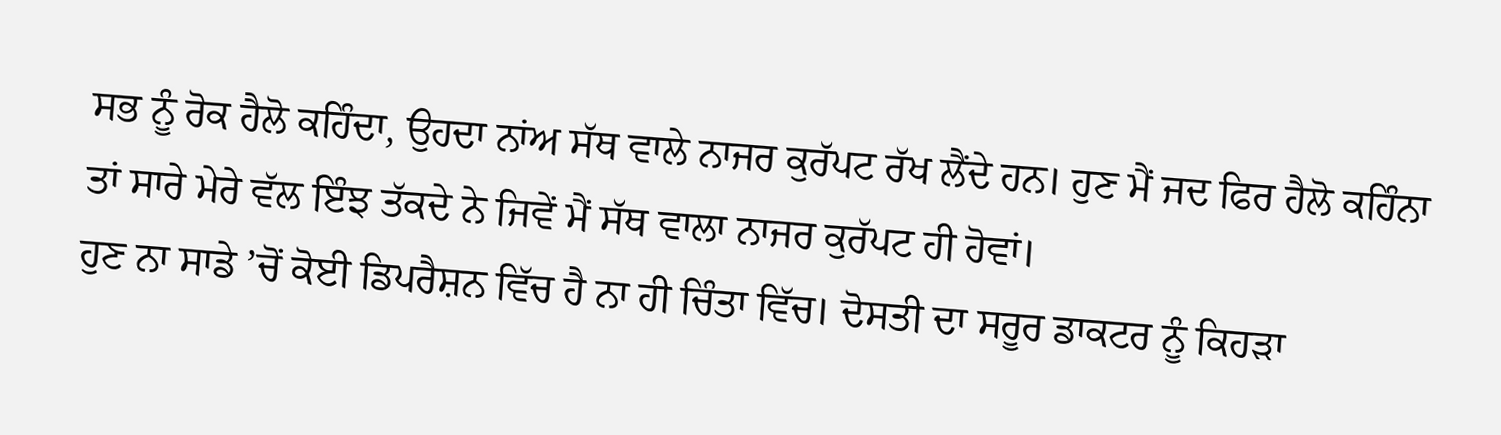ਸਭ ਨੂੰ ਰੋਕ ਹੈਲੋ ਕਹਿੰਦਾ, ਉਹਦਾ ਨਾਂਅ ਸੱਥ ਵਾਲੇ ਨਾਜਰ ਕੁਰੱਪਟ ਰੱਖ ਲੈਂਦੇ ਹਨ। ਹੁਣ ਮੈਂ ਜਦ ਫਿਰ ਹੈਲੋ ਕਹਿੰਨਾ ਤਾਂ ਸਾਰੇ ਮੇਰੇ ਵੱਲ ਇੰਝ ਤੱਕਦੇ ਨੇ ਜਿਵੇਂ ਮੈਂ ਸੱਥ ਵਾਲਾ ਨਾਜਰ ਕੁਰੱਪਟ ਹੀ ਹੋਵਾਂ।
ਹੁਣ ਨਾ ਸਾਡੇ ’ਚੋਂ ਕੋਈ ਡਿਪਰੈਸ਼ਨ ਵਿੱਚ ਹੈ ਨਾ ਹੀ ਚਿੰਤਾ ਵਿੱਚ। ਦੋਸਤੀ ਦਾ ਸਰੂਰ ਡਾਕਟਰ ਨੂੰ ਕਿਹੜਾ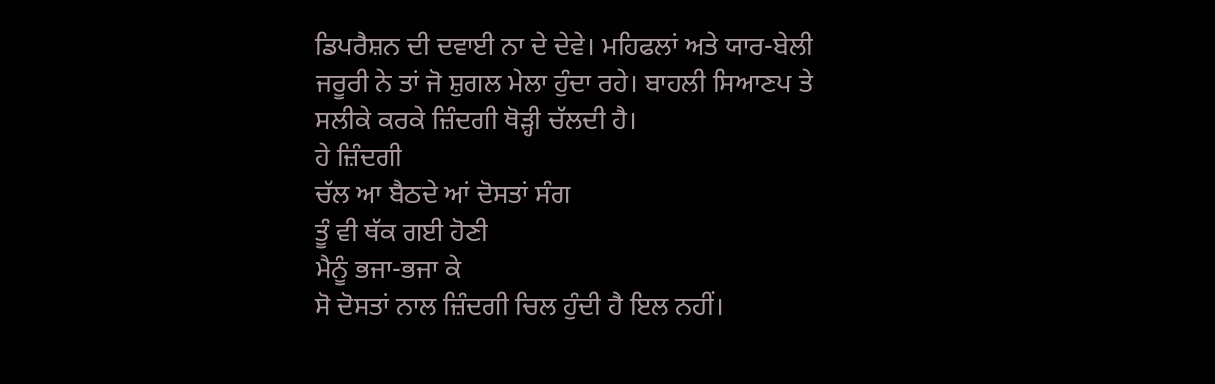ਡਿਪਰੈਸ਼ਨ ਦੀ ਦਵਾਈ ਨਾ ਦੇ ਦੇਵੇ। ਮਹਿਫਲਾਂ ਅਤੇ ਯਾਰ-ਬੇਲੀ ਜਰੂਰੀ ਨੇ ਤਾਂ ਜੋ ਸ਼ੁਗਲ ਮੇਲਾ ਹੁੰਦਾ ਰਹੇ। ਬਾਹਲੀ ਸਿਆਣਪ ਤੇ ਸਲੀਕੇ ਕਰਕੇ ਜ਼ਿੰਦਗੀ ਥੋੜ੍ਹੀ ਚੱਲਦੀ ਹੈ।
ਹੇ ਜ਼ਿੰਦਗੀ
ਚੱਲ ਆ ਬੈਠਦੇ ਆਂ ਦੋਸਤਾਂ ਸੰਗ
ਤੂੰ ਵੀ ਥੱਕ ਗਈ ਹੋਣੀ
ਮੈਨੂੰ ਭਜਾ-ਭਜਾ ਕੇ
ਸੋ ਦੋਸਤਾਂ ਨਾਲ ਜ਼ਿੰਦਗੀ ਚਿਲ ਹੁੰਦੀ ਹੈ ਇਲ ਨਹੀਂ।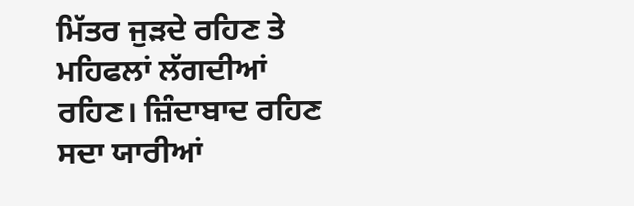ਮਿੱਤਰ ਜੁੜਦੇ ਰਹਿਣ ਤੇ ਮਹਿਫਲਾਂ ਲੱਗਦੀਆਂ ਰਹਿਣ। ਜ਼ਿੰਦਾਬਾਦ ਰਹਿਣ ਸਦਾ ਯਾਰੀਆਂ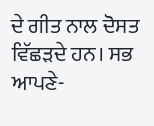ਦੇ ਗੀਤ ਨਾਲ ਦੋਸਤ ਵਿੱਛੜਦੇ ਹਨ। ਸਭ ਆਪਣੇ-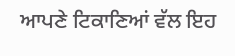ਆਪਣੇ ਟਿਕਾਣਿਆਂ ਵੱਲ ਇਹ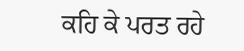ਕਹਿ ਕੇ ਪਰਤ ਰਹੇ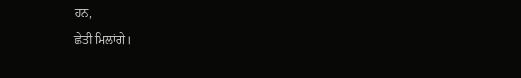ਹਨ,
ਛੇਤੀ ਮਿਲਾਂਗੇ।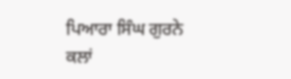ਪਿਆਰਾ ਸਿੰਘ ਗੁਰਨੇ ਕਲਾਂ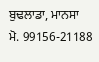ਬੁਢਲਾਡਾ, ਮਾਨਸਾ
ਮੋ. 99156-21188